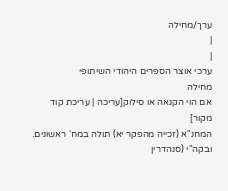ערך/מחילה
|
|
ערכי אוצר הספרים היהודי השיתופי
מחילה
אם הוי הקנאה או סילוק[עריכה | עריכת קוד מקור]
המחנ"א (זכייה מהפקר יא) תולה במח' ראשונים. ובקה"י (סנהדרין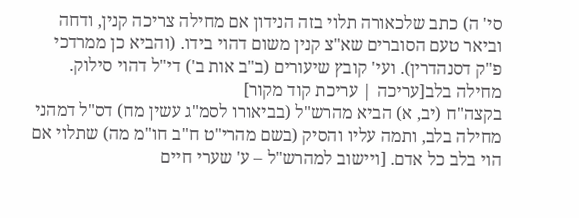סי' ה) כתב שלכאורה תלוי בזה הנידון אם מחילה צריכה קנין, ודחה וביאר טעם הסוברים שא"צ קנין משום דהוי בידו. (והביא כן ממרדכי פ"ק דסנהדרין). ועי' קובץ שיעורים (ב"ב אות ב') די"ל דהוי סילוק.
מחילה בלב[עריכה | עריכת קוד מקור]
בקצה"ח (יב, א) הביא מהרש"ל (בביאורו לסמ"ג עשין מח) דס"ל דמהני מחילה בלב, ותמה עליו והסיק (בשם מהרי"ט ח"ב חו"מ מה) שתלוי אם הוי בלב כל אדם. [ויישוב למהרש"ל – ע' שערי חיים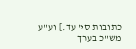כתובות סי' עד.] וע"ע מש"כ בערך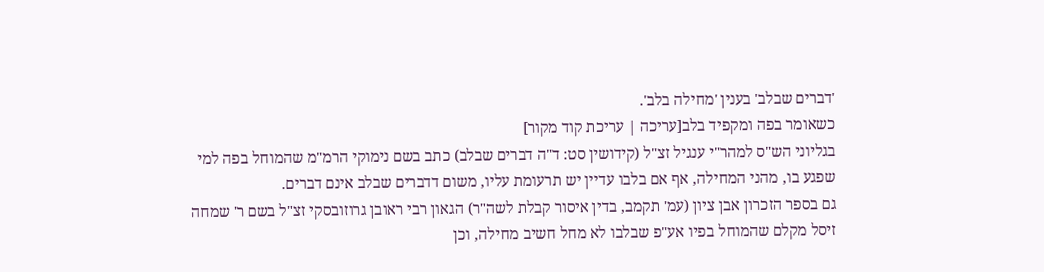'דברים שבלב' בענין 'מחילה בלב'.
כשאומר בפה ומקפיד בלב[עריכה | עריכת קוד מקור]
בגליוני הש"ס למהר"י ענגיל זצ"ל (קידושין סט: ד"ה דברים שבלב) כתב בשם נימוקי הרמ"מ שהמוחל בפה למי שפגע בו, מהני המחילה, אף אם בלבו עדיין יש תרעומת עליו, משום דדברים שבלב אינם דברים.
גם בספר הזכרון אבן ציון (עמ' תקמב, בדין איסור קבלת לשה"ר) הגאון רבי ראובן גרוזובסקי זצ"ל בשם ר' שמחה זיסל מקלם שהמוחל בפיו אע"פ שבלבו לא מחל חשיב מחילה, וכן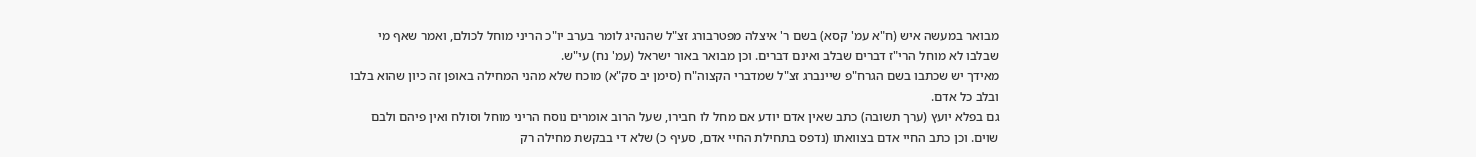מבואר במעשה איש (ח"א עמ' קסא) בשם ר' איצלה מפטרבורג זצ"ל שהנהיג לומר בערב יו"כ הריני מוחל לכולם, ואמר שאף מי שבלבו לא מוחל הרי"ז דברים שבלב ואינם דברים. וכן מבואר באור ישראל (עמ' נח) עי"ש.
מאידך יש שכתבו בשם הגרח"פ שיינברג זצ"ל שמדברי הקצוה"ח (סימן יב סק"א) מוכח שלא מהני המחילה באופן זה כיון שהוא בלבו ובלב כל אדם.
גם בפלא יועץ (ערך תשובה) כתב שאין אדם יודע אם מחל לו חבירו, שעל הרוב אומרים נוסח הריני מוחל וסולח ואין פיהם ולבם שוים. וכן כתב החיי אדם בצוואתו (נדפס בתחילת החיי אדם, סעיף כ) שלא די בבקשת מחילה רק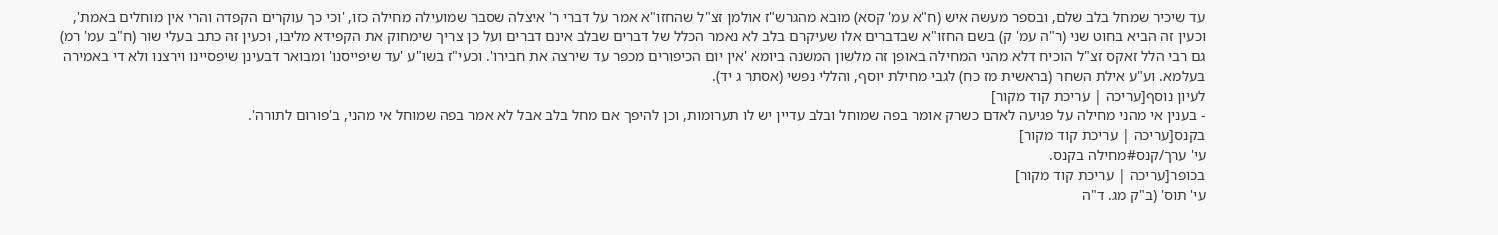עד שיכיר שמחל בלב שלם, ובספר מעשה איש (ח"א עמ' קסא) מובא מהגרש"ז אולמן זצ"ל שהחזו"א אמר על דברי ר' איצלה שסבר שמועילה מחילה כזו, 'וכי כך עוקרים הקפדה והרי אין מוחלים באמת', וכעין זה הביא בחוט שני (ר"ה עמ' ק) בשם החזו"א שבדברים אלו שעיקרם בלב לא נאמר הכלל של דברים שבלב אינם דברים ועל כן צריך שימחוק את הקפידא מליבו, וכעין זה כתב בעלי שור (ח"ב עמ' רמ)
גם רבי הלל זאקס זצ"ל הוכיח דלא מהני המחילה באופן זה מלשון המשנה ביומא 'אין יום הכיפורים מכפר עד שירצה את חבירו'. וכעי"ז בשו"ע 'עד שיפייסנו' ומבואר דבעינן שיפסיינו וירצנו ולא די באמירה בעלמא. וע"ע אילת השחר (בראשית מז כח) לגבי מחילת יוסף, והללי נפשי (אסתר ג יד).
לעיון נוסף[עריכה | עריכת קוד מקור]
- בענין אי מהני מחילה על פגיעה לאדם כשרק אומר בפה שמוחל ובלב עדיין יש לו תערומות, וכן להיפך אם מחל בלב אבל לא אמר בפה שמוחל אי מהני, ב'פורום לתורה'.
בקנס[עריכה | עריכת קוד מקור]
עי' ערך/קנס#מחילה בקנס.
בכופר[עריכה | עריכת קוד מקור]
עי' תוס' (ב"ק מג. ד"ה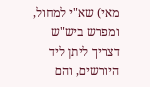מאי) שא"י למחול, ומפרש ביש"ש דצריך ליתן ליד היורשים, והם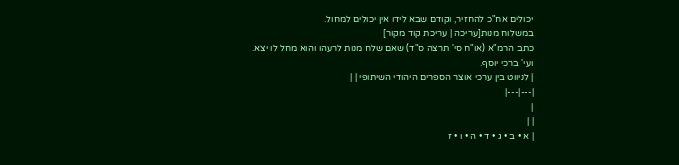יכולים אח"כ להחזיר, וקודם שבא לידו אין יכולים למחול.
במשלוח מנות[עריכה | עריכת קוד מקור]
כתב הרמ"א (או"ח סי' תרצה ס"ד) שאם שלח מנות לרעהו והוא מחל לו יצא. ועי' ברכי יוסף.
| לניווט בין ערכי אוצר הספרים היהודי השיתופי | |
|---|---|
|
| |
| א • ב • ג • ד • ה • ו • ז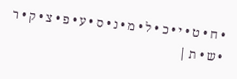• ח • ט • י • כ • ל • מ • נ • ס • ע • פ • צ • ק • ר • ש • ת |